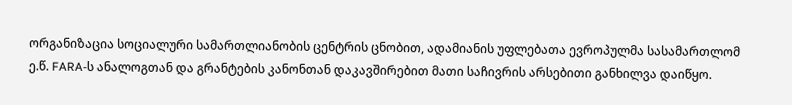ორგანიზაცია სოციალური სამართლიანობის ცენტრის ცნობით, ადამიანის უფლებათა ევროპულმა სასამართლომ ე.წ. FARA-ს ანალოგთან და გრანტების კანონთან დაკავშირებით მათი საჩივრის არსებითი განხილვა დაიწყო.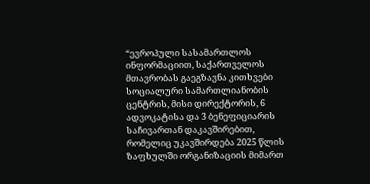“ევროპული სასამართლოს ინფორმაციით, საქართველოს მთავრობას გაეგზავნა კითხვები სოციალური სამართლიანობის ცენტრის, მისი დირექტორის, 6 ადვოკატისა და 3 ბენეფიციარის საჩივართან დაკავშირებით, რომელიც უკავშირდება 2025 წლის ზაფხულში ორგანიზაციის მიმართ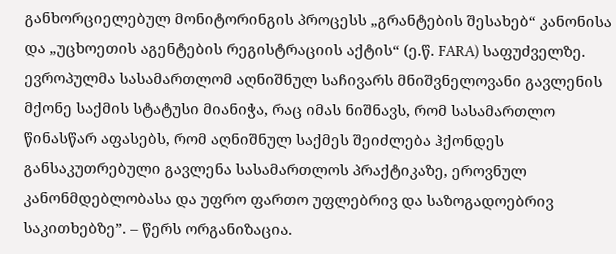განხორციელებულ მონიტორინგის პროცესს „გრანტების შესახებ“ კანონისა და „უცხოეთის აგენტების რეგისტრაციის აქტის“ (ე.წ. FARA) საფუძველზე.
ევროპულმა სასამართლომ აღნიშნულ საჩივარს მნიშვნელოვანი გავლენის მქონე საქმის სტატუსი მიანიჭა, რაც იმას ნიშნავს, რომ სასამართლო წინასწარ აფასებს, რომ აღნიშნულ საქმეს შეიძლება ჰქონდეს განსაკუთრებული გავლენა სასამართლოს პრაქტიკაზე, ეროვნულ კანონმდებლობასა და უფრო ფართო უფლებრივ და საზოგადოებრივ საკითხებზე”. – წერს ორგანიზაცია.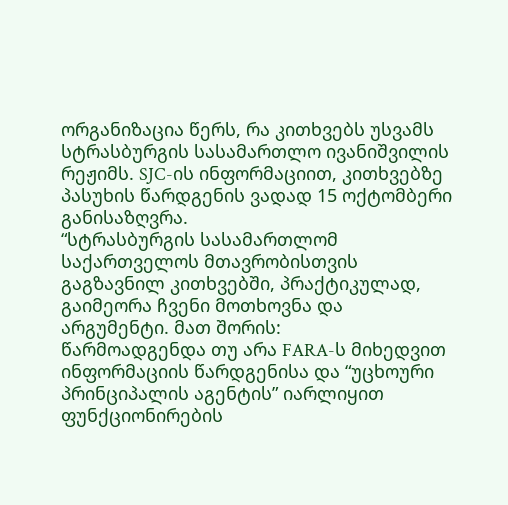ორგანიზაცია წერს, რა კითხვებს უსვამს სტრასბურგის სასამართლო ივანიშვილის რეჟიმს. SJC-ის ინფორმაციით, კითხვებზე პასუხის წარდგენის ვადად 15 ოქტომბერი განისაზღვრა.
“სტრასბურგის სასამართლომ საქართველოს მთავრობისთვის გაგზავნილ კითხვებში, პრაქტიკულად, გაიმეორა ჩვენი მოთხოვნა და არგუმენტი. მათ შორის:
წარმოადგენდა თუ არა FARA-ს მიხედვით ინფორმაციის წარდგენისა და “უცხოური პრინციპალის აგენტის” იარლიყით ფუნქციონირების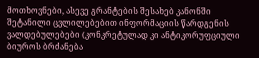მოთხოვნები, ასევე გრანტების შესახებ კანონში შეტანილი ცვლილებებით ინფორმაციის წარდგენის ვალდებულებები (კონკრეტულად კი ანტიკორუფციული ბიუროს ბრძანება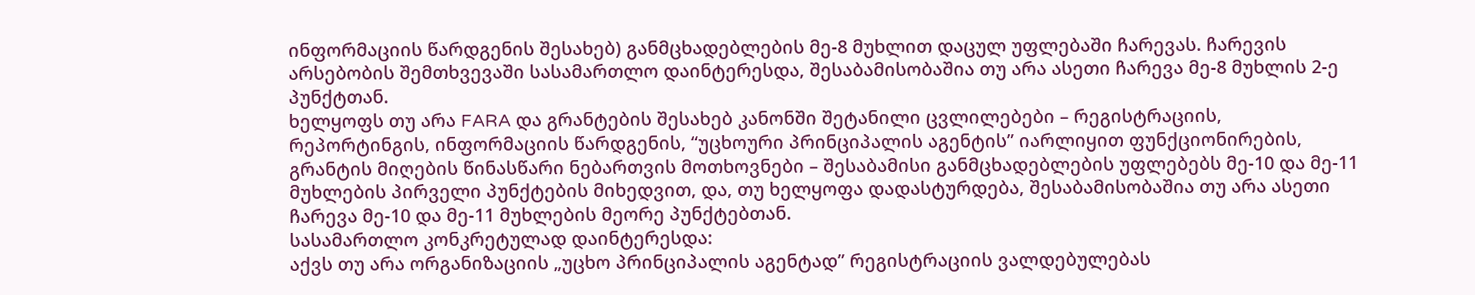ინფორმაციის წარდგენის შესახებ) განმცხადებლების მე-8 მუხლით დაცულ უფლებაში ჩარევას. ჩარევის არსებობის შემთხვევაში სასამართლო დაინტერესდა, შესაბამისობაშია თუ არა ასეთი ჩარევა მე-8 მუხლის 2-ე პუნქტთან.
ხელყოფს თუ არა FARA და გრანტების შესახებ კანონში შეტანილი ცვლილებები – რეგისტრაციის, რეპორტინგის, ინფორმაციის წარდგენის, “უცხოური პრინციპალის აგენტის” იარლიყით ფუნქციონირების, გრანტის მიღების წინასწარი ნებართვის მოთხოვნები – შესაბამისი განმცხადებლების უფლებებს მე-10 და მე-11 მუხლების პირველი პუნქტების მიხედვით, და, თუ ხელყოფა დადასტურდება, შესაბამისობაშია თუ არა ასეთი ჩარევა მე-10 და მე-11 მუხლების მეორე პუნქტებთან.
სასამართლო კონკრეტულად დაინტერესდა:
აქვს თუ არა ორგანიზაციის „უცხო პრინციპალის აგენტად” რეგისტრაციის ვალდებულებას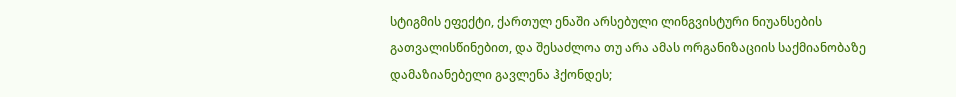სტიგმის ეფექტი, ქართულ ენაში არსებული ლინგვისტური ნიუანსების გათვალისწინებით, და შესაძლოა თუ არა ამას ორგანიზაციის საქმიანობაზე დამაზიანებელი გავლენა ჰქონდეს;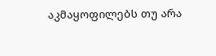აკმაყოფილებს თუ არა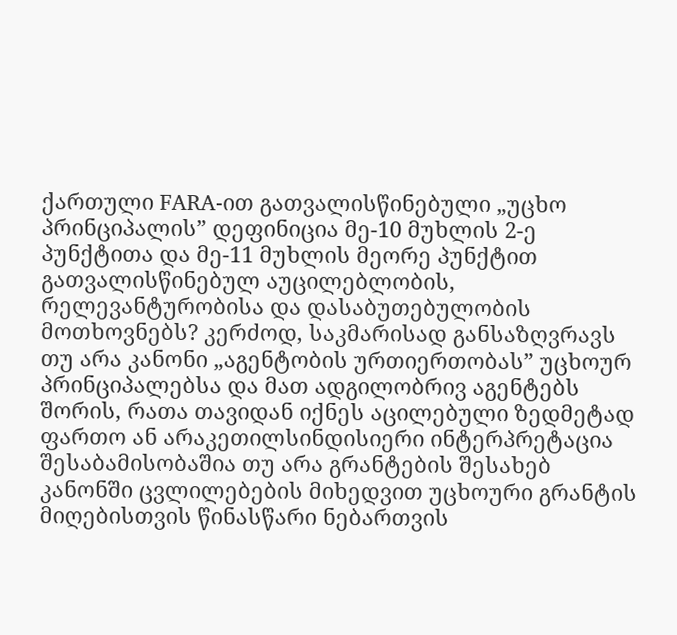ქართული FARA-ით გათვალისწინებული „უცხო პრინციპალის” დეფინიცია მე-10 მუხლის 2-ე პუნქტითა და მე-11 მუხლის მეორე პუნქტით გათვალისწინებულ აუცილებლობის, რელევანტურობისა და დასაბუთებულობის მოთხოვნებს? კერძოდ, საკმარისად განსაზღვრავს თუ არა კანონი „აგენტობის ურთიერთობას” უცხოურ პრინციპალებსა და მათ ადგილობრივ აგენტებს შორის, რათა თავიდან იქნეს აცილებული ზედმეტად ფართო ან არაკეთილსინდისიერი ინტერპრეტაცია
შესაბამისობაშია თუ არა გრანტების შესახებ კანონში ცვლილებების მიხედვით უცხოური გრანტის მიღებისთვის წინასწარი ნებართვის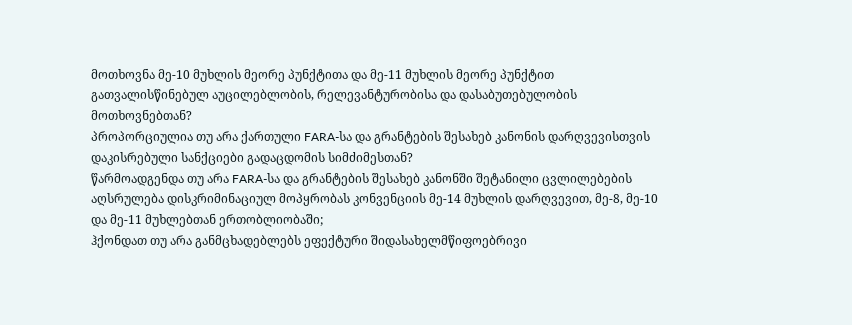მოთხოვნა მე-10 მუხლის მეორე პუნქტითა და მე-11 მუხლის მეორე პუნქტით გათვალისწინებულ აუცილებლობის, რელევანტურობისა და დასაბუთებულობის მოთხოვნებთან?
პროპორციულია თუ არა ქართული FARA-სა და გრანტების შესახებ კანონის დარღვევისთვის დაკისრებული სანქციები გადაცდომის სიმძიმესთან?
წარმოადგენდა თუ არა FARA-სა და გრანტების შესახებ კანონში შეტანილი ცვლილებების აღსრულება დისკრიმინაციულ მოპყრობას კონვენციის მე-14 მუხლის დარღვევით, მე-8, მე-10 და მე-11 მუხლებთან ერთობლიობაში;
ჰქონდათ თუ არა განმცხადებლებს ეფექტური შიდასახელმწიფოებრივი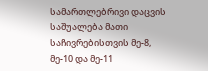სამართლებრივი დაცვის საშუალება მათი საჩივრებისთვის მე-8, მე-10 და მე-11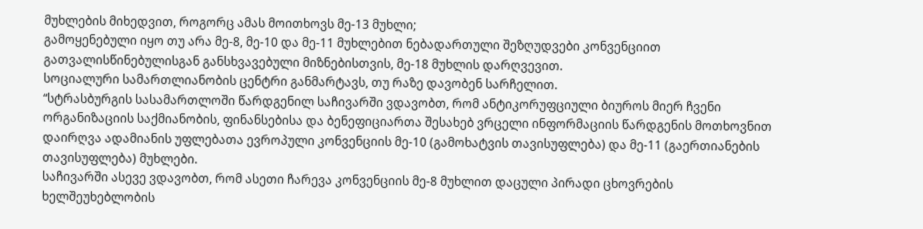მუხლების მიხედვით, როგორც ამას მოითხოვს მე-13 მუხლი;
გამოყენებული იყო თუ არა მე-8, მე-10 და მე-11 მუხლებით ნებადართული შეზღუდვები კონვენციით გათვალისწინებულისგან განსხვავებული მიზნებისთვის, მე-18 მუხლის დარღვევით.
სოციალური სამართლიანობის ცენტრი განმარტავს, თუ რაზე დავობენ სარჩელით.
“სტრასბურგის სასამართლოში წარდგენილ საჩივარში ვდავობთ, რომ ანტიკორუფციული ბიუროს მიერ ჩვენი ორგანიზაციის საქმიანობის, ფინანსებისა და ბენეფიციართა შესახებ ვრცელი ინფორმაციის წარდგენის მოთხოვნით დაირღვა ადამიანის უფლებათა ევროპული კონვენციის მე-10 (გამოხატვის თავისუფლება) და მე-11 (გაერთიანების თავისუფლება) მუხლები.
საჩივარში ასევე ვდავობთ, რომ ასეთი ჩარევა კონვენციის მე-8 მუხლით დაცული პირადი ცხოვრების ხელშეუხებლობის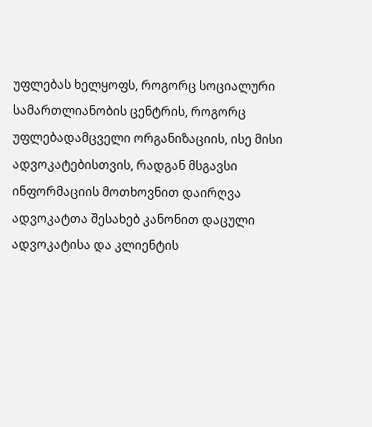უფლებას ხელყოფს, როგორც სოციალური სამართლიანობის ცენტრის, როგორც უფლებადამცველი ორგანიზაციის, ისე მისი ადვოკატებისთვის, რადგან მსგავსი ინფორმაციის მოთხოვნით დაირღვა ადვოკატთა შესახებ კანონით დაცული ადვოკატისა და კლიენტის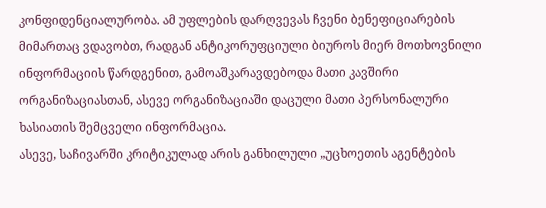კონფიდენციალურობა. ამ უფლების დარღვევას ჩვენი ბენეფიციარების მიმართაც ვდავობთ, რადგან ანტიკორუფციული ბიუროს მიერ მოთხოვნილი ინფორმაციის წარდგენით, გამოაშკარავდებოდა მათი კავშირი ორგანიზაციასთან, ასევე ორგანიზაციაში დაცული მათი პერსონალური ხასიათის შემცველი ინფორმაცია.
ასევე, საჩივარში კრიტიკულად არის განხილული „უცხოეთის აგენტების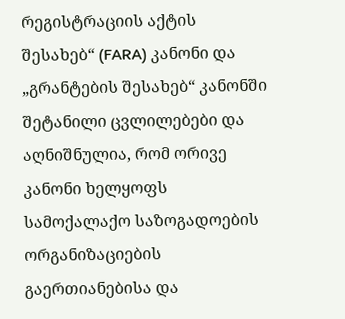რეგისტრაციის აქტის შესახებ“ (FARA) კანონი და „გრანტების შესახებ“ კანონში შეტანილი ცვლილებები და აღნიშნულია, რომ ორივე კანონი ხელყოფს სამოქალაქო საზოგადოების ორგანიზაციების გაერთიანებისა და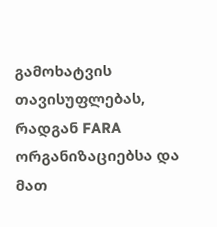გამოხატვის თავისუფლებას, რადგან FARA ორგანიზაციებსა და მათ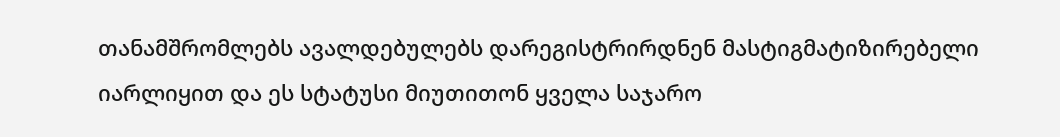თანამშრომლებს ავალდებულებს დარეგისტრირდნენ მასტიგმატიზირებელი იარლიყით და ეს სტატუსი მიუთითონ ყველა საჯარო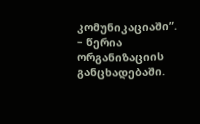კომუნიკაციაში”. – წერია ორგანიზაციის განცხადებაში.